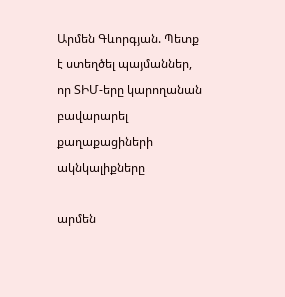Արմեն Գևորգյան. Պետք է ստեղծել պայմաններ, որ ՏԻՄ-երը կարողանան բավարարել քաղաքացիների ակնկալիքները

արմեն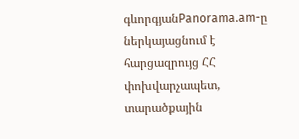գևորգյանPanorama.am-ը ներկայացնում է հարցազրույց ՀՀ փոխվարչապետ, տարածքային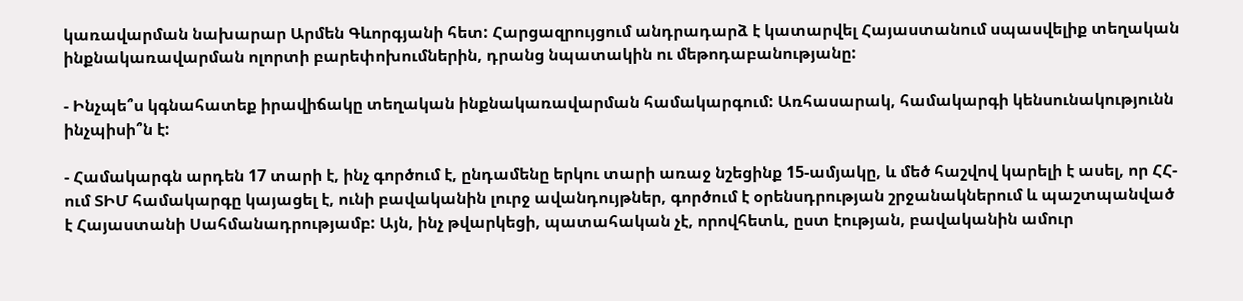կառավարման նախարար Արմեն Գևորգյանի հետ: Հարցազրույցում անդրադարձ է կատարվել Հայաստանում սպասվելիք տեղական ինքնակառավարման ոլորտի բարեփոխումներին, դրանց նպատակին ու մեթոդաբանությանը:

- Ինչպե՞ս կգնահատեք իրավիճակը տեղական ինքնակառավարման համակարգում: Առհասարակ, համակարգի կենսունակությունն ինչպիսի՞ն է:

- Համակարգն արդեն 17 տարի է, ինչ գործում է, ընդամենը երկու տարի առաջ նշեցինք 15-ամյակը, և մեծ հաշվով կարելի է ասել, որ ՀՀ-ում ՏԻՄ համակարգը կայացել է, ունի բավականին լուրջ ավանդույթներ, գործում է օրենսդրության շրջանակներում և պաշտպանված է Հայաստանի Սահմանադրությամբ: Այն, ինչ թվարկեցի, պատահական չէ, որովհետև, ըստ էության, բավականին ամուր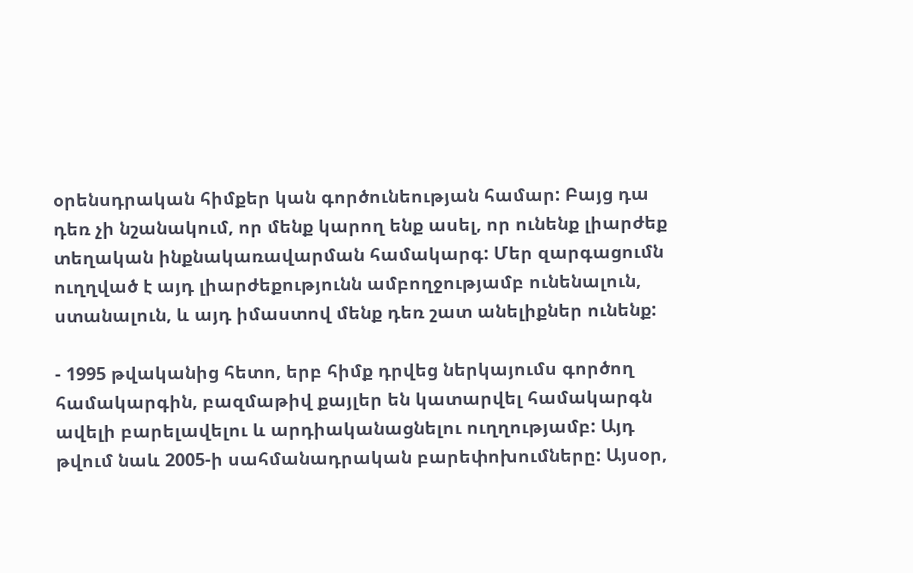օրենսդրական հիմքեր կան գործունեության համար: Բայց դա դեռ չի նշանակում, որ մենք կարող ենք ասել, որ ունենք լիարժեք տեղական ինքնակառավարման համակարգ: Մեր զարգացումն ուղղված է այդ լիարժեքությունն ամբողջությամբ ունենալուն, ստանալուն, և այդ իմաստով մենք դեռ շատ անելիքներ ունենք:

- 1995 թվականից հետո, երբ հիմք դրվեց ներկայումս գործող համակարգին, բազմաթիվ քայլեր են կատարվել համակարգն ավելի բարելավելու և արդիականացնելու ուղղությամբ: Այդ թվում նաև 2005-ի սահմանադրական բարեփոխումները: Այսօր,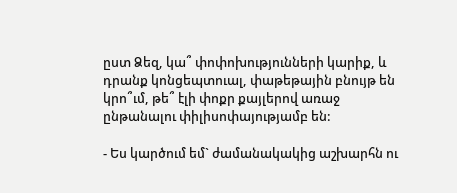ըստ Ձեզ, կա՞ փոփոխությունների կարիք, և դրանք կոնցեպտուալ, փաթեթային բնույթ են կրո՞ւմ, թե՞ էլի փոքր քայլերով առաջ ընթանալու փիլիսոփայությամբ են:

- Ես կարծում եմ` ժամանակակից աշխարհն ու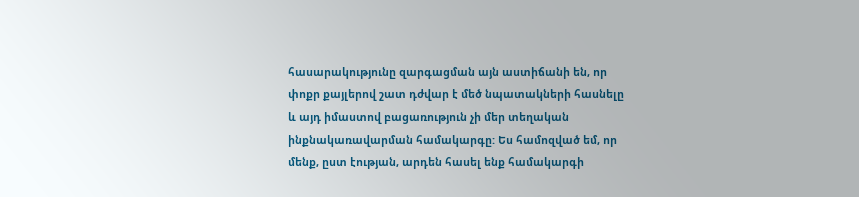հասարակությունը զարգացման այն աստիճանի են, որ փոքր քայլերով շատ դժվար է մեծ նպատակների հասնելը և այդ իմաստով բացառություն չի մեր տեղական ինքնակառավարման համակարգը: Ես համոզված եմ, որ մենք, ըստ էության, արդեն հասել ենք համակարգի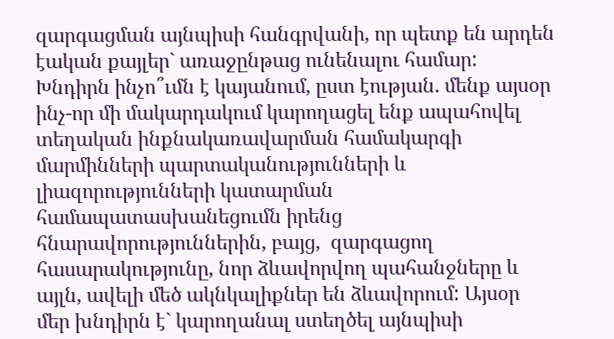զարգացման այնպիսի հանգրվանի, որ պետք են արդեն էական քայլեր` առաջընթաց ունենալու համար: Խնդիրն ինչո՞ւմն է կայանում, ըստ էության. մենք այսօր ինչ-որ մի մակարդակում կարողացել ենք ապահովել տեղական ինքնակառավարման համակարգի մարմինների պարտականությունների և լիազորությունների կատարման համապատասխանեցումն իրենց հնարավորություններին, բայց,  զարգացող հասարակությունը, նոր ձևավորվող պահանջները և այլն, ավելի մեծ ակնկալիքներ են ձևավորում: Այսօր մեր խնդիրն է` կարողանալ ստեղծել այնպիսի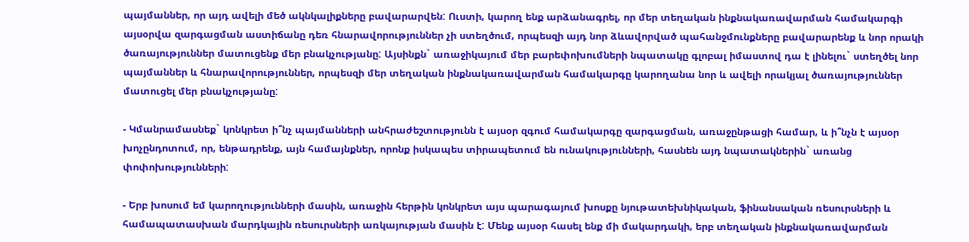պայմաններ, որ այդ ավելի մեծ ակնկալիքները բավարարվեն: Ուստի, կարող ենք արձանագրել, որ մեր տեղական ինքնակառավարման համակարգի այսօրվա զարգացման աստիճանը դեռ հնարավորություններ չի ստեղծում, որպեսզի այդ նոր ձևավորված պահանջմունքները բավարարենք և նոր որակի ծառայություններ մատուցենք մեր բնակչությանը: Այսինքն` առաջիկայում մեր բարեփոխումների նպատակը գլոբալ իմաստով դա է լինելու` ստեղծել նոր պայմաններ և հնարավորություններ, որպեսզի մեր տեղական ինքնակառավարման համակարգը կարողանա նոր և ավելի որակյալ ծառայություններ մատուցել մեր բնակչությանը:

- Կմանրամասնեք` կոնկրետ ի՞նչ պայմանների անհրաժեշտությունն է այսօր զգում համակարգը զարգացման, առաջընթացի համար, և ի՞նչն է այսօր խոչընդոտում, որ, ենթադրենք, այն համայնքներ, որոնք իսկապես տիրապետում են ունակությունների, հասնեն այդ նպատակներին` առանց փոփոխությունների:

- Երբ խոսում եմ կարողությունների մասին, առաջին հերթին կոնկրետ այս պարագայում խոսքը նյութատեխնիկական, ֆինանսական ռեսուրսների և համապատասխան մարդկային ռեսուրսների առկայության մասին է: Մենք այսօր հասել ենք մի մակարդակի, երբ տեղական ինքնակառավարման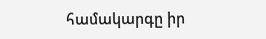համակարգը իր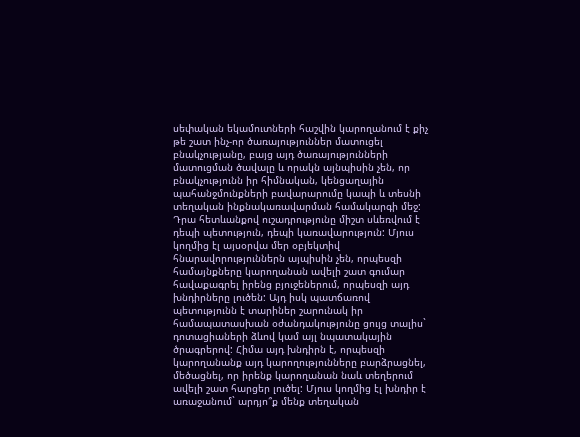սեփական եկամուտների հաշվին կարողանում է քիչ թե շատ ինչ-որ ծառայություններ մատուցել բնակչությանը, բայց այդ ծառայությունների մատուցման ծավալը և որակն այնպիսին չեն, որ բնակչությունն իր հիմնական, կենցաղային պահանջմունքների բավարարումը կապի և տեսնի տեղական ինքնակառավարման համակարգի մեջ: Դրա հետևանքով ուշադրությունը միշտ սևեռվում է դեպի պետություն, դեպի կառավարություն: Մյուս կողմից էլ այսօրվա մեր օբյեկտիվ հնարավորություններն այպիսին չեն, որպեսզի համայնքները կարողանան ավելի շատ գումար հավաքագրել իրենց բյուջեներում, որպեսզի այդ խնդիրները լուծեն: Այդ իսկ պատճառով պետությունն է տարիներ շարունակ իր համապատասխան օժանդակությունը ցույց տալիս` դոտացիաների ձևով կամ այլ նպատակային ծրագրերով: Հիմա այդ խնդիրն է, որպեսզի կարողանանք այդ կարողությունները բարձրացնել, մեծացնել, որ իրենք կարողանան նաև տեղերում ավելի շատ հարցեր լուծել: Մյուս կողմից էլ խնդիր է առաջանում` արդյո՞ք մենք տեղական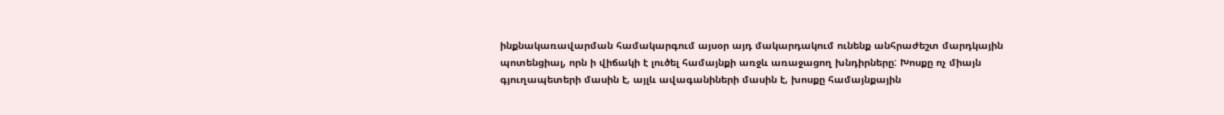ինքնակառավարման համակարգում այսօր այդ մակարդակում ունենք անհրաժեշտ մարդկային պոտենցիալ, որն ի վիճակի է լուծել համայնքի առջև առաջացող խնդիրները: Խոսքը ոչ միայն գյուղապետերի մասին է, այլև ավագանիների մասին է, խոսքը համայնքային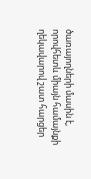ծառայողների մասին է, որովհետև միայն համայնքի ղեկավարով շատ հարցեր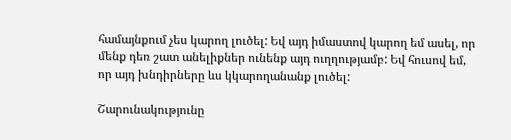համայնքում չես կարող լուծել: Եվ այդ իմաստով կարող եմ ասել, որ մենք դեռ շատ անելիքներ ունենք այդ ուղղությամբ: Եվ հուսով եմ, որ այդ խնդիրները ևս կկարողանանք լուծել:

Շարունակությունը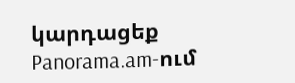կարդացեք Panorama.am-ում